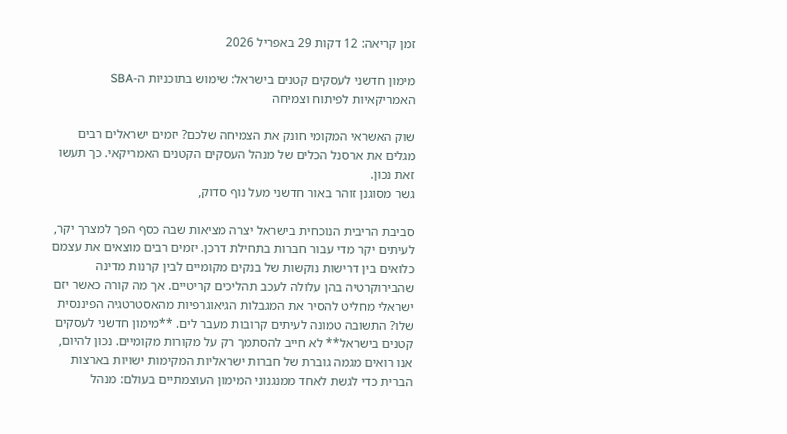זמן קריאה: 12 דקות 29 באפריל 2026

מימון חדשני לעסקים קטנים בישראל: שימוש בתוכניות ה-SBA האמריקאיות לפיתוח וצמיחה

שוק האשראי המקומי חונק את הצמיחה שלכם? יזמים ישראלים רבים מגלים את ארסנל הכלים של מנהל העסקים הקטנים האמריקאי. כך תעשו זאת נכון.
גשר מסוגנן זוהר באור חדשני מעל נוף סדוק,

סביבת הריבית הנוכחית בישראל יצרה מציאות שבה כסף הפך למצרך יקר, לעיתים יקר מדי עבור חברות בתחילת דרכן. יזמים רבים מוצאים את עצמם כלואים בין דרישות נוקשות של בנקים מקומיים לבין קרנות מדינה שהבירוקרטיה בהן עלולה לעכב תהליכים קריטיים. אך מה קורה כאשר יזם ישראלי מחליט להסיר את המגבלות הגיאוגרפיות מהאסטרטגיה הפיננסית שלו? התשובה טמונה לעיתים קרובות מעבר לים. **מימון חדשני לעסקים קטנים בישראל** לא חייב להסתמך רק על מקורות מקומיים. נכון להיום, אנו רואים מגמה גוברת של חברות ישראליות המקימות ישויות בארצות הברית כדי לגשת לאחד ממנגנוני המימון העוצמתיים בעולם: מנהל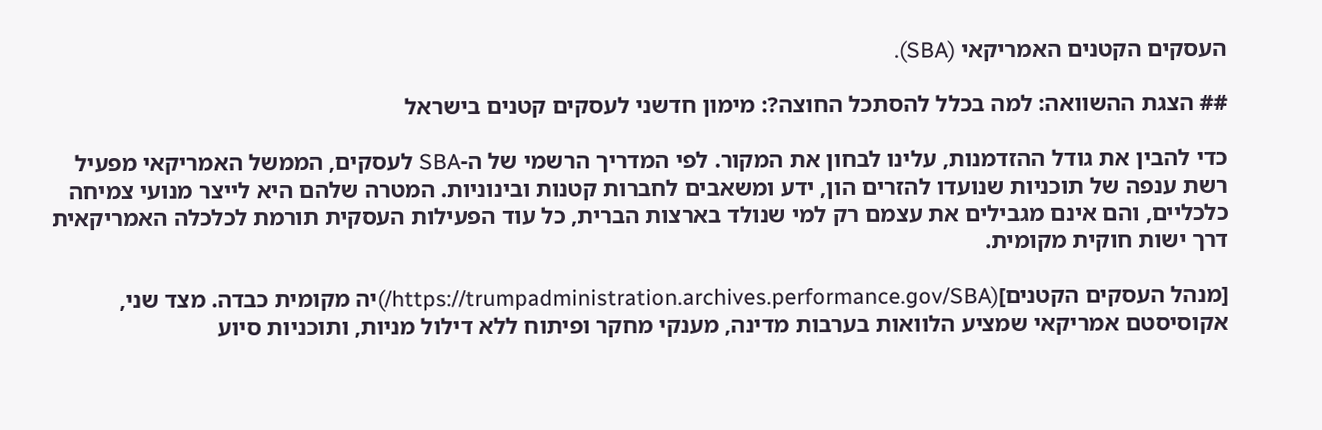העסקים הקטנים האמריקאי (SBA).

## הצגת ההשוואה: למה בכלל להסתכל החוצה?: מימון חדשני לעסקים קטנים בישראל

כדי להבין את גודל ההזדמנות, עלינו לבחון את המקור. לפי המדריך הרשמי של ה-SBA לעסקים, הממשל האמריקאי מפעיל רשת ענפה של תוכניות שנועדו להזרים הון, ידע ומשאבים לחברות קטנות ובינוניות. המטרה שלהם היא לייצר מנועי צמיחה כלכליים, והם אינם מגבילים את עצמם רק למי שנולד בארצות הברית, כל עוד הפעילות העסקית תורמת לכלכלה האמריקאית דרך ישות חוקית מקומית.

[מנהל העסקים הקטנים](https://trumpadministration.archives.performance.gov/SBA/)יה מקומית כבדה. מצד שני, אקוסיסטם אמריקאי שמציע הלוואות בערבות מדינה, מענקי מחקר ופיתוח ללא דילול מניות, ותוכניות סיוע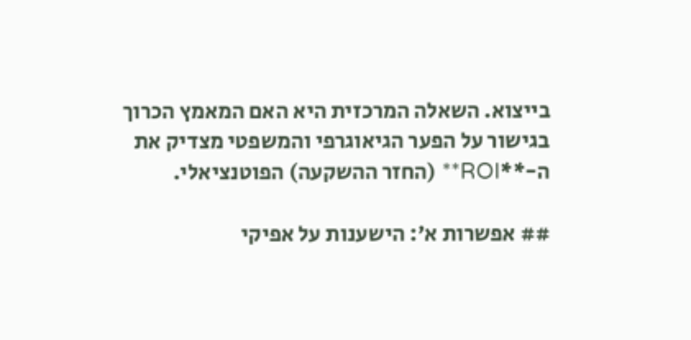בייצוא. השאלה המרכזית היא האם המאמץ הכרוך בגישור על הפער הגיאוגרפי והמשפטי מצדיק את ה-**ROI** (החזר ההשקעה) הפוטנציאלי.

## אפשרות א’: הישענות על אפיקי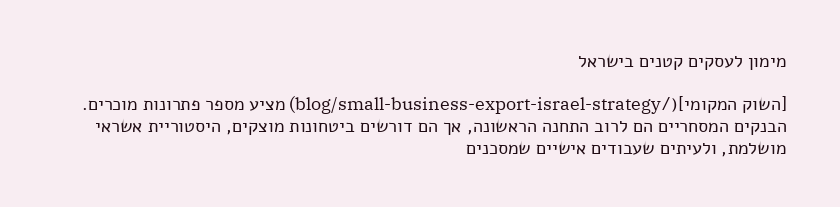מימון לעסקים קטנים בישראל

[השוק המקומי](/blog/small-business-export-israel-strategy) מציע מספר פתרונות מוכרים. הבנקים המסחריים הם לרוב התחנה הראשונה, אך הם דורשים ביטחונות מוצקים, היסטוריית אשראי מושלמת, ולעיתים שעבודים אישיים שמסכנים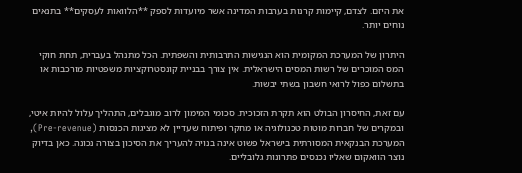את היזם. לצדם, קיימות קרנות בערבות המדינה אשר מיועדות לספק **הלוואות לעסקים** בתנאים נוחים יותר.

היתרון של המערכת המקומית הוא הנגישות התרבותית והשפתית. הכל מתנהל בעברית, תחת חוקי המס המוכרים של רשות המסים הישראלית. אין צורך בבניית קונסטרוקציות משפטיות מורכבות או בתשלום כפול לרואי חשבון בשתי יבשות.

עם זאת, החיסרון הבולט הוא תקרת הזכוכית. סכומי המימון לרוב מוגבלים, התהליך עלול להיות איטי, ובמקרים של חברות מוטות טכנולוגיה או מחקר ופיתוח שעדיין לא מציגות הכנסות (Pre-revenue), המערכת הבנקאית המסורתית בישראל פשוט אינה בנויה להעריך את הסיכון בצורה נכונה. כאן בדיוק נוצר הוואקום שאליו נכנסים פתרונות גלובליים.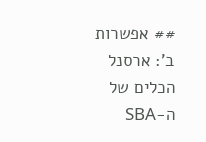## אפשרות ב’: ארסנל הכלים של ה-SBA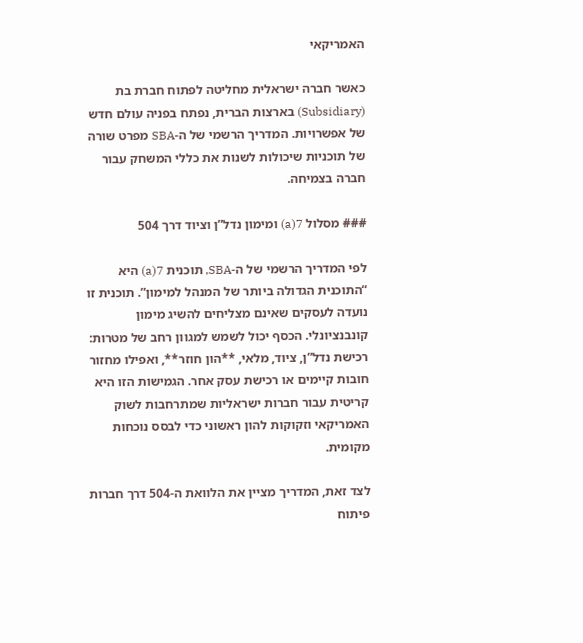האמריקאי

כאשר חברה ישראלית מחליטה לפתוח חברת בת (Subsidiary) בארצות הברית, נפתח בפניה עולם חדש של אפשרויות. המדריך הרשמי של ה-SBA מפרט שורה של תוכניות שיכולות לשנות את כללי המשחק עבור חברה בצמיחה.

### מסלול 7(a) ומימון נדל”ן וציוד דרך 504

לפי המדריך הרשמי של ה-SBA, תוכנית 7(a) היא “התוכנית הגדולה ביותר של המנהל למימון”. תוכנית זו נועדה לעסקים שאינם מצליחים להשיג מימון קונבנציונלי. הכסף יכול לשמש למגוון רחב של מטרות: רכישת נדל”ן, ציוד, מלאי, **הון חוזר**, ואפילו מחזור חובות קיימים או רכישת עסק אחר. הגמישות הזו היא קריטית עבור חברות ישראליות שמתרחבות לשוק האמריקאי וזקוקות להון ראשוני כדי לבסס נוכחות מקומית.

לצד זאת, המדריך מציין את הלוואת ה-504 דרך חברות פיתוח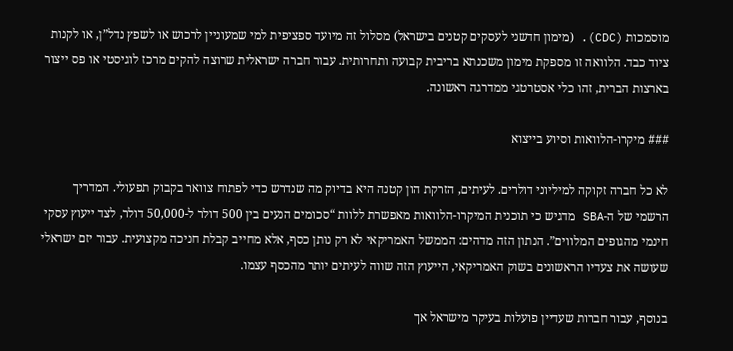מוסמכות (CDC). (מימון חדשני לעסקים קטנים בישראל) מסלול זה מיועד ספציפית למי שמעוניין לרכוש או לשפץ נדל”ן, או לקנות ציוד כבד. הלוואה זו מספקת מימון משכנתא בריבית קבועה ותחרותית. עבור חברה ישראלית שרוצה להקים מרכז לוגיסטי או פס ייצור בארצות הברית, זהו כלי אסטרטגי ממדרגה ראשונה.

### מיקרו-הלוואות וסיוע בייצוא

לא כל חברה זקוקה למיליוני דולרים. לעיתים, הזרקת הון קטנה היא בדיוק מה שנדרש כדי לפתוח צוואר בקבוק תפעולי. המדריך הרשמי של ה-SBA מדגיש כי תוכנית המיקרו-הלוואות מאפשרת ללוות “סכומים הנעים בין 500 דולר ל-50,000 דולר, לצד ייעוץ עסקי חינמי מהגופים המלווים”. הנתון הזה מדהים: הממשל האמריקאי לא רק נותן כסף, אלא מחייב קבלת חניכה מקצועית. עבור יזם ישראלי שעושה את צעדיו הראשונים בשוק האמריקאי, הייעוץ הזה שווה לעיתים יותר מהכסף עצמו.

בנוסף, עבור חברות שעדיין פועלות בעיקר מישראל אך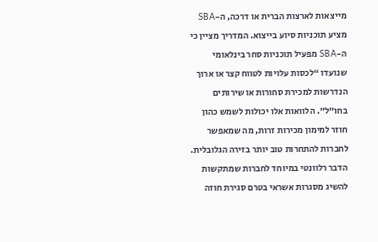מייצאות לארצות הברית או דרכה, ה-SBA מציע תוכניות סיוע בייצוא. המדריך מציין כי ה-SBA מפעיל תוכניות סחר בינלאומי שנועדו “לכסות עלויות לטווח קצר או ארוך הנדרשות למכירת סחורות או שירותים בחו”ל”. הלוואות אלו יכולות לשמש כהון חוזר למימון מכירות זרות, מה שמאפשר לחברות להתחרות טוב יותר בזירה הגלובלית. הדבר רלוונטי במיוחד לחברות שמתקשות להשיג מסגרות אשראי בטרם סגירת חוזה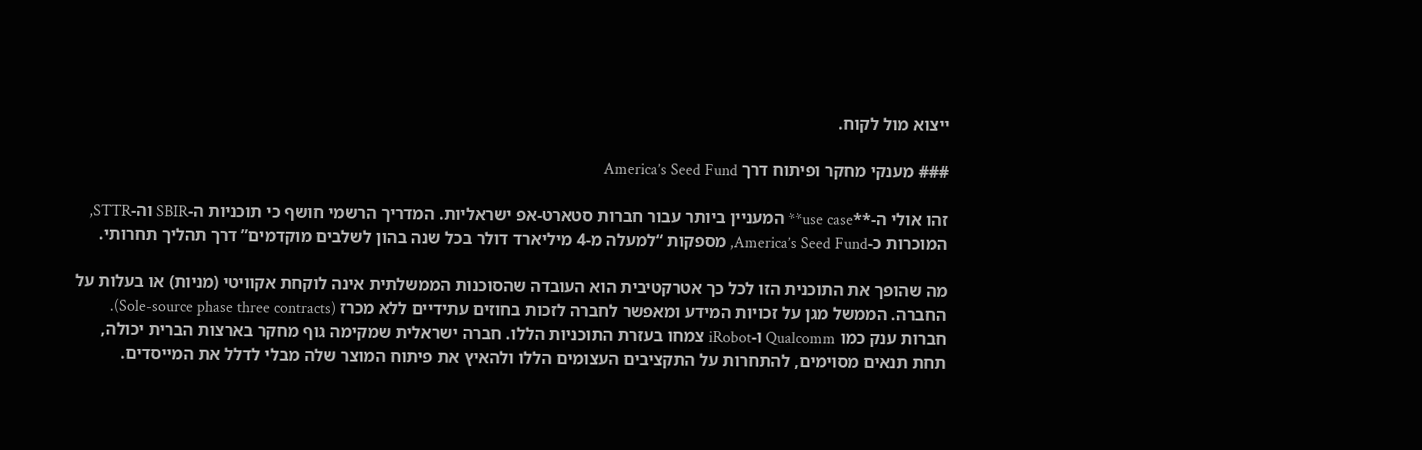ייצוא מול לקוח.

### מענקי מחקר ופיתוח דרך America’s Seed Fund

זהו אולי ה-**use case** המעניין ביותר עבור חברות סטארט-אפ ישראליות. המדריך הרשמי חושף כי תוכניות ה-SBIR וה-STTR, המוכרות כ-America’s Seed Fund, מספקות “למעלה מ-4 מיליארד דולר בכל שנה בהון לשלבים מוקדמים” דרך תהליך תחרותי.

מה שהופך את התוכנית הזו לכל כך אטרקטיבית הוא העובדה שהסוכנות הממשלתית אינה לוקחת אקוויטי (מניות) או בעלות על החברה. הממשל מגן על זכויות המידע ומאפשר לחברה לזכות בחוזים עתידיים ללא מכרז (Sole-source phase three contracts). חברות ענק כמו Qualcomm ו-iRobot צמחו בעזרת התוכניות הללו. חברה ישראלית שמקימה גוף מחקר בארצות הברית יכולה, תחת תנאים מסוימים, להתחרות על התקציבים העצומים הללו ולהאיץ את פיתוח המוצר שלה מבלי לדלל את המייסדים.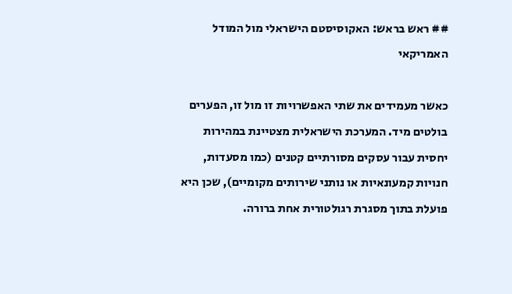## ראש בראש: האקוסיסטם הישראלי מול המודל האמריקאי

כאשר מעמידים את שתי האפשרויות זו מול זו, הפערים בולטים מיד. המערכת הישראלית מצטיינת במהירות יחסית עבור עסקים מסורתיים קטנים (כמו מסעדות, חנויות קמעונאיות או נותני שירותים מקומיים), שכן היא פועלת בתוך מסגרת רגולטורית אחת ברורה.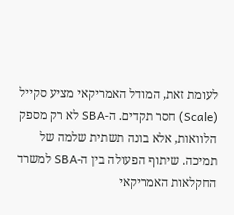לעומת זאת, המודל האמריקאי מציע סקייל (Scale) חסר תקדים. ה-SBA לא רק מספק הלוואות, אלא בונה תשתית שלמה של תמיכה. שיתוף הפעולה בין ה-SBA למשרד החקלאות האמריקאי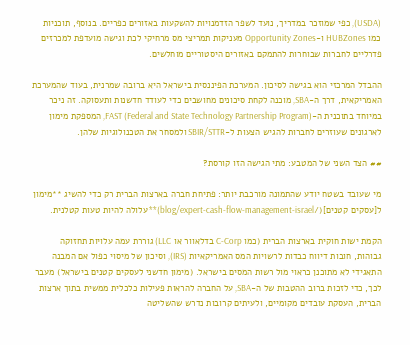(USDA), כפי שמוזכר במדריך, נועד לשפר הזדמנויות להשקעות באזורים כפריים. בנוסף, תוכניות כמו HUBZones ו-Opportunity Zones מעניקות תמריצי מס מרחיקי לכת וגישה מועדפת למכרזים פדרליים לחברות שבוחרות להתמקם באזורים היסטוריים מוחלשים.

ההבדל המרכזי הוא בגישה לסיכון. המערכת הפיננסית בישראל היא ברובה שמרנית, בעוד שהמערכת האמריקאית, דרך ה-SBA, מוכנה לקחת סיכונים מחושבים כדי לעודד חדשנות ותעסוקה. זה ניכר במיוחד בתוכנית ה-FAST (Federal and State Technology Partnership Program), המספקת מימון לארגונים שעוזרים לחברות להגיש הצעות ל-SBIR/STTR ולמסחר את הטכנולוגיות שלהן.

## הצד השני של המטבע: מתי הגישה הזו קורסת?

מי שעובד בשטח יודע שהתמונה מורכבת יותר: פתיחת חברה בארצות הברית רק כדי להשיג **מימון ל[עסקים קטנים](/blog/expert-cash-flow-management-israel)** עלולה להיות טעות קטלנית.

הקמת ישות חוקית בארצות הברית (כמו C-Corp בדלאוור או LLC) גוררת עמה עלויות תחזוקה גבוהות, חובות דיווח כבדות לרשויות המס האמריקאיות (IRS), וסיכון של מיסוי כפול אם המבנה התאגידי לא מתוכנן כראוי מול רשות המסים בישראל. (מימון חדשני לעסקים קטנים בישראל) מעבר לכך, כדי לזכות ברוב ההטבות של ה-SBA, על החברה להראות פעילות כלכלית ממשית בתוך ארצות הברית, העסקת עובדים מקומיים, ולעיתים קרובות נדרש שהשליטה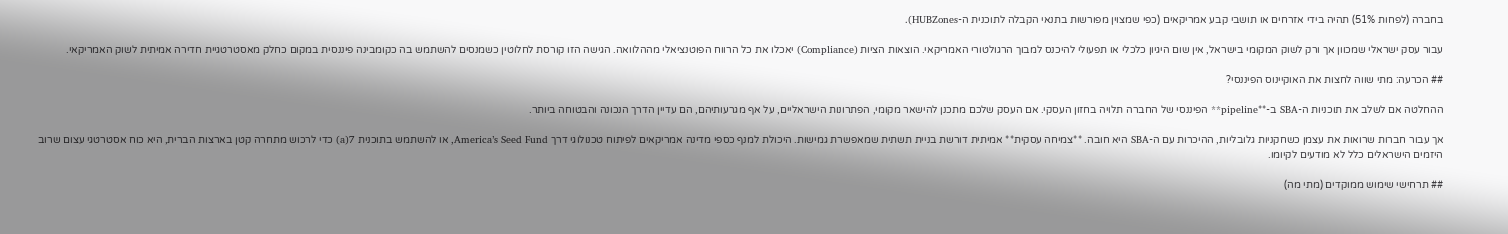בחברה (לפחות 51%) תהיה בידי אזרחים או תושבי קבע אמריקאים (כפי שמצוין מפורשות בתנאי הקבלה לתוכנית ה-HUBZones).

עבור עסק ישראלי שמכוון אך ורק לשוק המקומי בישראל, אין שום היגיון כלכלי או תפעולי להיכנס למבוך הרגולטורי האמריקאי. הוצאות הציות (Compliance) יאכלו את כל הרווח הפוטנציאלי מההלוואה. הגישה הזו קורסת לחלוטין כשמנסים להשתמש בה כקומבינה פיננסית במקום כחלק מאסטרטגיית חדירה אמיתית לשוק האמריקאי.

## הכרעה: מתי שווה לחצות את האוקיינוס הפיננסי?

ההחלטה אם לשלב את תוכניות ה-SBA ב-**pipeline** הפיננסי של החברה תלויה בחזון העסקי. אם העסק שלכם מתכנן להישאר מקומי, הפתרונות הישראליים, על אף מגרעותיהם, הם עדיין הדרך הנכונה והבטוחה ביותר.

אך עבור חברות שרואות את עצמן כשחקניות גלובליות, ההיכרות עם ה-SBA היא חובה. **צמיחה עסקית** אמיתית דורשת בניית תשתית שמאפשרת גמישות. היכולת למנף כספי מדינה אמריקאים לפיתוח טכנולוגי דרך America’s Seed Fund, או להשתמש בתוכנית 7(a) כדי לרכוש מתחרה קטן בארצות הברית, היא כוח אסטרטגי עצום שרוב היזמים הישראלים כלל לא מודעים לקיומו.

## תרחישי שימוש ממוקדים (מתי מה)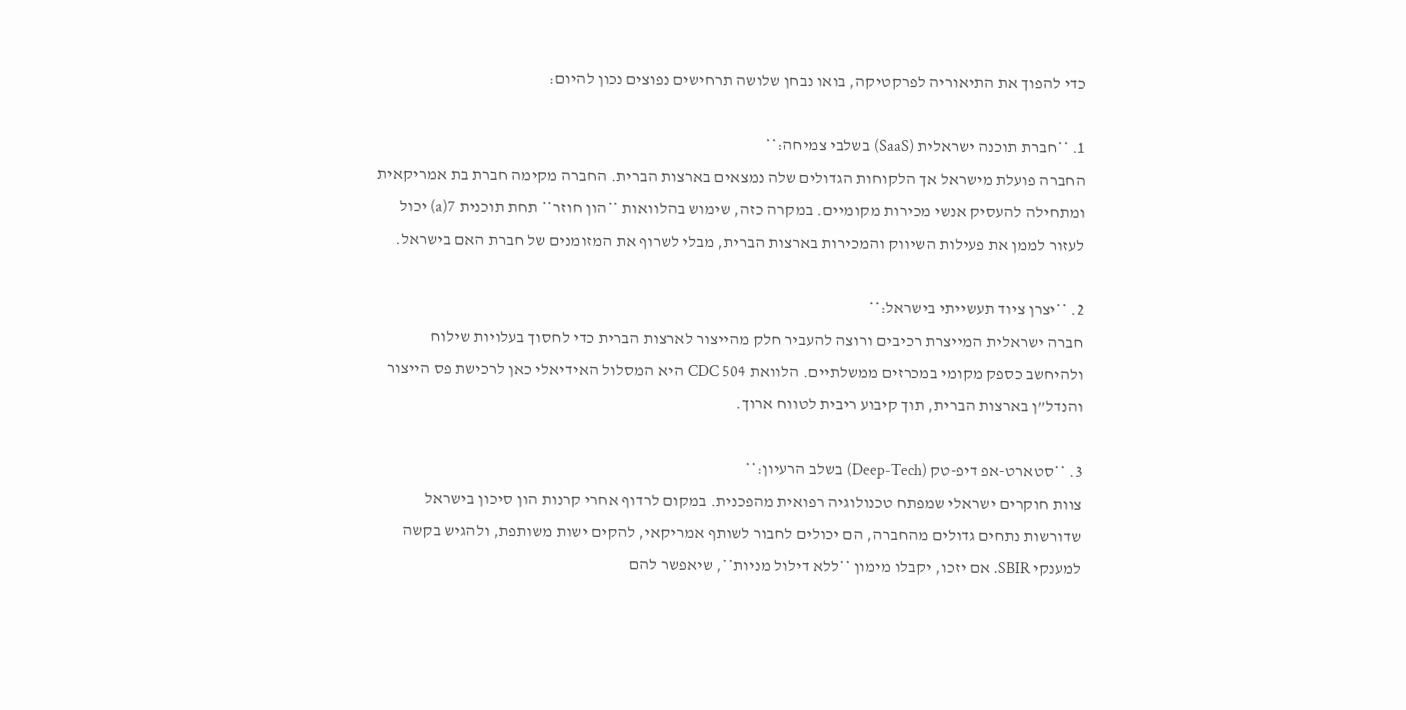כדי להפוך את התיאוריה לפרקטיקה, בואו נבחן שלושה תרחישים נפוצים נכון להיום:

1. **חברת תוכנה ישראלית (SaaS) בשלבי צמיחה:**
החברה פועלת מישראל אך הלקוחות הגדולים שלה נמצאים בארצות הברית. החברה מקימה חברת בת אמריקאית ומתחילה להעסיק אנשי מכירות מקומיים. במקרה כזה, שימוש בהלוואות **הון חוזר** תחת תוכנית 7(a) יכול לעזור לממן את פעילות השיווק והמכירות בארצות הברית, מבלי לשרוף את המזומנים של חברת האם בישראל.

2. **יצרן ציוד תעשייתי בישראל:**
חברה ישראלית המייצרת רכיבים ורוצה להעביר חלק מהייצור לארצות הברית כדי לחסוך בעלויות שילוח ולהיחשב כספק מקומי במכרזים ממשלתיים. הלוואת 504 CDC היא המסלול האידיאלי כאן לרכישת פס הייצור והנדל”ן בארצות הברית, תוך קיבוע ריבית לטווח ארוך.

3. **סטארט-אפ דיפ-טק (Deep-Tech) בשלב הרעיון:**
צוות חוקרים ישראלי שמפתח טכנולוגיה רפואית מהפכנית. במקום לרדוף אחרי קרנות הון סיכון בישראל שדורשות נתחים גדולים מהחברה, הם יכולים לחבור לשותף אמריקאי, להקים ישות משותפת, ולהגיש בקשה למענקי SBIR. אם יזכו, יקבלו מימון **ללא דילול מניות**, שיאפשר להם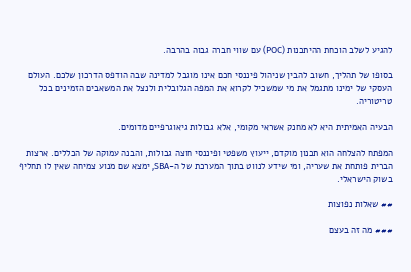להגיע לשלב הוכחת ההיתכנות (POC) עם שווי חברה גבוה בהרבה.

בסופו של תהליך, חשוב להבין שניהול פיננסי חכם אינו מוגבל למדינה שבה הודפס הדרכון שלכם. העולם העסקי של ימינו מתגמל את מי שמשכיל לקרוא את המפה הגלובלית ולנצל את המשאבים הזמינים בכל טריטוריה.

הבעיה האמיתית היא לא מחנק אשראי מקומי, אלא גבולות גיאוגרפיים מדומים.

המפתח להצלחה הוא תכנון מוקדם, ייעוץ משפטי ופיננסי חוצה גבולות, והבנה עמוקה של הכללים. ארצות הברית פותחת את שעריה, ומי שידע לנווט בתוך המערכת של ה-SBA, ימצא שם מנוע צמיחה שאין לו תחליף בשוק הישראלי.

## שאלות נפוצות

### מה זה בעצם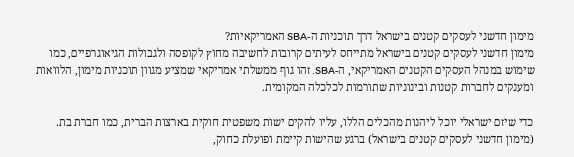מימון חדשני לעסקים קטנים בישראל דרך תוכניות ה-SBA האמריקאיות?
מימון חדשני לעסקים קטנים בישראל מתייחס לעיתים קרובות לחשיבה מחוץ לקופסה ולגבולות הגיאוגרפיים, כמו שימוש במנהל העסקים הקטנים האמריקאי, ה-SBA. זהו גוף ממשלתי אמריקאי שמציע מגוון תוכניות מימון, הלוואות ומענקים לחברות קטנות ובינוניות שתורמות לכלכלה המקומית.

כדי שיזם ישראלי יוכל ליהנות מהכלים הללו, עליו להקים ישות משפטית חוקית בארצות הברית, כמו חברת בת. (מימון חדשני לעסקים קטנים בישראל) ברגע שהישות קיימת ופועלת כחוק,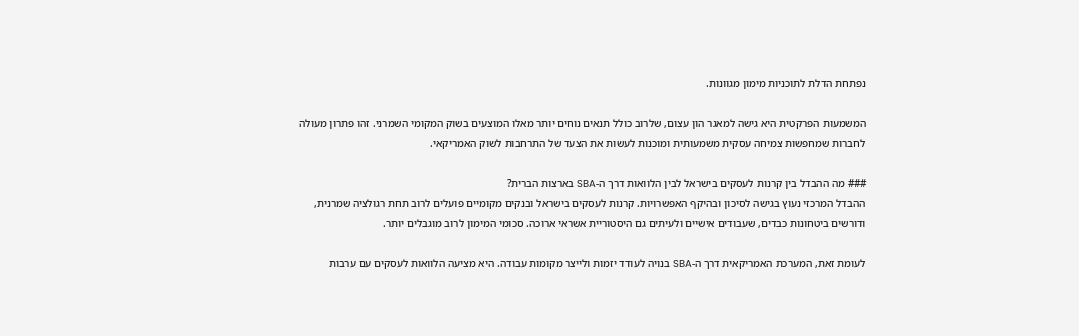נפתחת הדלת לתוכניות מימון מגוונות.

המשמעות הפרקטית היא גישה למאגר הון עצום, שלרוב כולל תנאים נוחים יותר מאלו המוצעים בשוק המקומי השמרני. זהו פתרון מעולה לחברות שמחפשות צמיחה עסקית משמעותית ומוכנות לעשות את הצעד של התרחבות לשוק האמריקאי.

### מה ההבדל בין קרנות לעסקים בישראל לבין הלוואות דרך ה-SBA בארצות הברית?
ההבדל המרכזי נעוץ בגישה לסיכון ובהיקף האפשרויות. קרנות לעסקים בישראל ובנקים מקומיים פועלים לרוב תחת רגולציה שמרנית, ודורשים ביטחונות כבדים, שעבודים אישיים ולעיתים גם היסטוריית אשראי ארוכה. סכומי המימון לרוב מוגבלים יותר.

לעומת זאת, המערכת האמריקאית דרך ה-SBA בנויה לעודד יזמות ולייצר מקומות עבודה. היא מציעה הלוואות לעסקים עם ערבות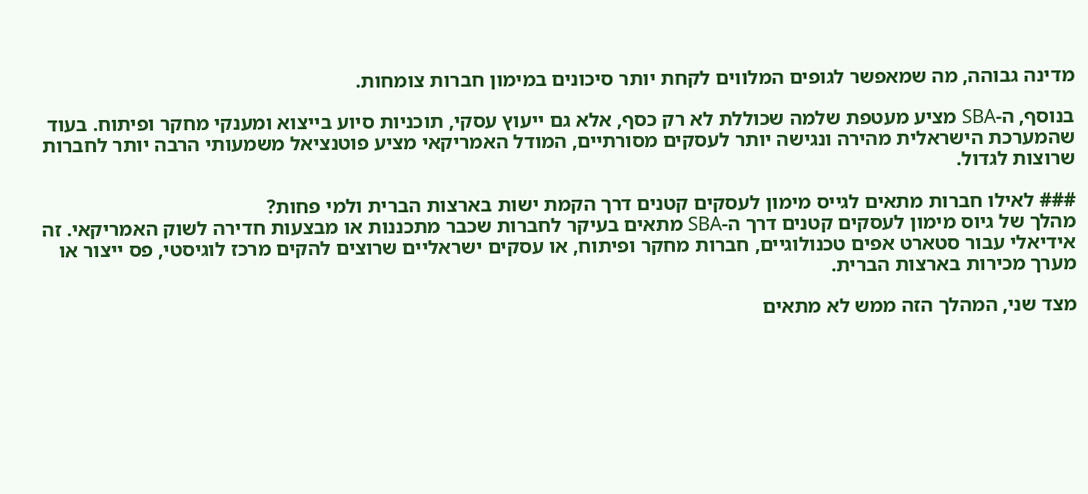מדינה גבוהה, מה שמאפשר לגופים המלווים לקחת יותר סיכונים במימון חברות צומחות.

בנוסף, ה-SBA מציע מעטפת שלמה שכוללת לא רק כסף, אלא גם ייעוץ עסקי, תוכניות סיוע בייצוא ומענקי מחקר ופיתוח. בעוד שהמערכת הישראלית מהירה ונגישה יותר לעסקים מסורתיים, המודל האמריקאי מציע פוטנציאל משמעותי הרבה יותר לחברות שרוצות לגדול.

### לאילו חברות מתאים לגייס מימון לעסקים קטנים דרך הקמת ישות בארצות הברית ולמי פחות?
מהלך של גיוס מימון לעסקים קטנים דרך ה-SBA מתאים בעיקר לחברות שכבר מתכננות או מבצעות חדירה לשוק האמריקאי. זה אידיאלי עבור סטארט אפים טכנולוגיים, חברות מחקר ופיתוח, או עסקים ישראליים שרוצים להקים מרכז לוגיסטי, פס ייצור או מערך מכירות בארצות הברית.

מצד שני, המהלך הזה ממש לא מתאים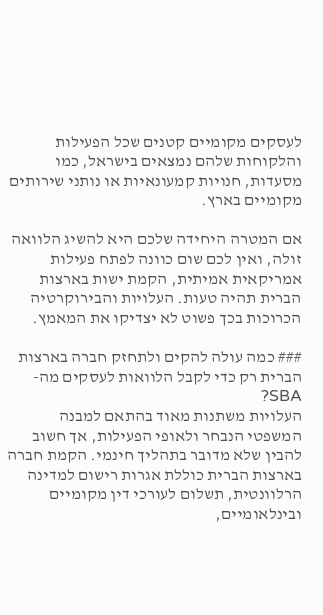לעסקים מקומיים קטנים שכל הפעילות והלקוחות שלהם נמצאים בישראל, כמו מסעדות, חנויות קמעונאיות או נותני שירותים מקומיים בארץ.

אם המטרה היחידה שלכם היא להשיג הלוואה זולה, ואין לכם שום כוונה לפתח פעילות אמריקאית אמיתית, הקמת ישות בארצות הברית תהיה טעות. העלויות והבירוקרטיה הכרוכות בכך פשוט לא יצדיקו את המאמץ.

### כמה עולה להקים ולתחזק חברה בארצות הברית רק כדי לקבל הלוואות לעסקים מה-SBA?
העלויות משתנות מאוד בהתאם למבנה המשפטי הנבחר ולאופי הפעילות, אך חשוב להבין שלא מדובר בתהליך חינמי. הקמת חברה בארצות הברית כוללת אגרות רישום למדינה הרלוונטית, תשלום לעורכי דין מקומיים ובינלאומיים,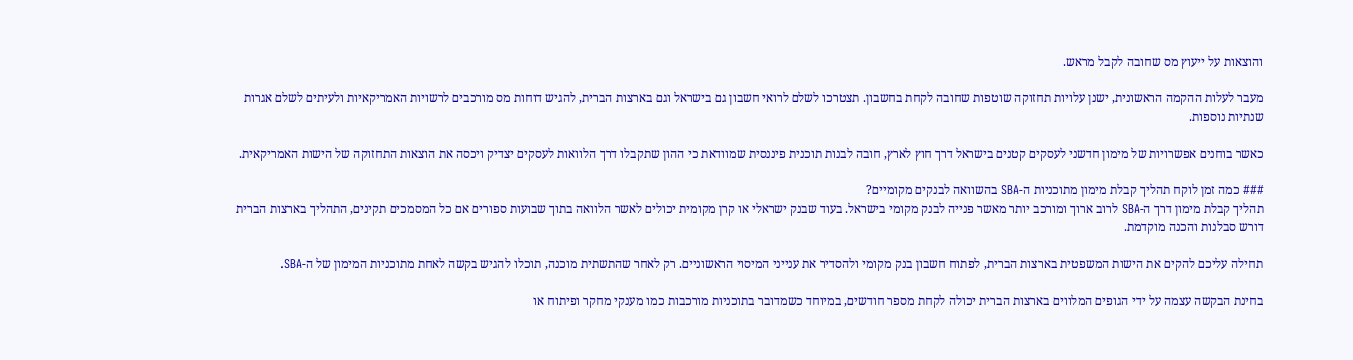והוצאות על ייעוץ מס שחובה לקבל מראש.

מעבר לעלות ההקמה הראשונית, ישנן עלויות תחזוקה שוטפות שחובה לקחת בחשבון. תצטרכו לשלם לרואי חשבון גם בישראל וגם בארצות הברית, להגיש דוחות מס מורכבים לרשויות האמריקאיות ולעיתים לשלם אגרות שנתיות נוספות.

כאשר בוחנים אפשרויות של מימון חדשני לעסקים קטנים בישראל דרך חוץ לארץ, חובה לבנות תוכנית פיננסית שמוודאת כי ההון שתקבלו דרך הלוואות לעסקים יצדיק ויכסה את הוצאות התחזוקה של הישות האמריקאית.

### כמה זמן לוקח תהליך קבלת מימון מתוכניות ה-SBA בהשוואה לבנקים מקומיים?
תהליך קבלת מימון דרך ה-SBA לרוב ארוך ומורכב יותר מאשר פנייה לבנק מקומי בישראל. בעוד שבנק ישראלי או קרן מקומית יכולים לאשר הלוואה בתוך שבועות ספורים אם כל המסמכים תקינים, התהליך בארצות הברית דורש סבלנות והכנה מוקדמת.

תחילה עליכם להקים את הישות המשפטית בארצות הברית, לפתוח חשבון בנק מקומי ולהסדיר את ענייני המיסוי הראשוניים. רק לאחר שהתשתית מוכנה, תוכלו להגיש בקשה לאחת מתוכניות המימון של ה-SBA.

בחינת הבקשה עצמה על ידי הגופים המלווים בארצות הברית יכולה לקחת מספר חודשים, במיוחד כשמדובר בתוכניות מורכבות כמו מענקי מחקר ופיתוח או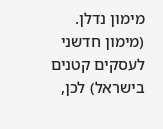מימון נדלן. (מימון חדשני לעסקים קטנים בישראל) לכן,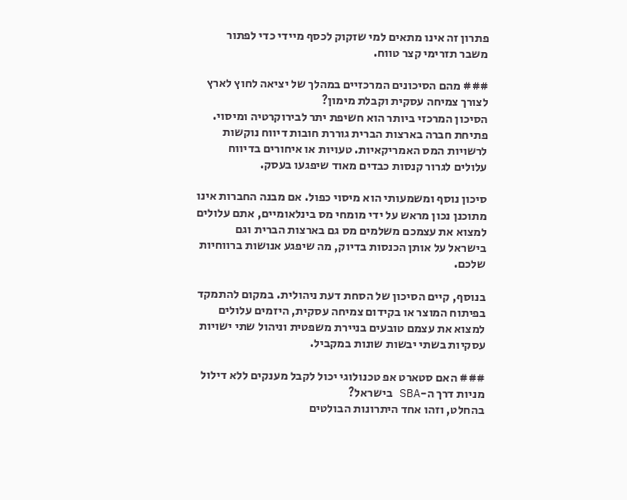פתרון זה אינו מתאים למי שזקוק לכסף מיידי כדי לפתור משבר תזרימי קצר טווח.

### מהם הסיכונים המרכזיים במהלך של יציאה לחוץ לארץ לצורך צמיחה עסקית וקבלת מימון?
הסיכון המרכזי ביותר הוא חשיפת יתר לבירוקרטיה ומיסוי. פתיחת חברה בארצות הברית גוררת חובות דיווח נוקשות לרשויות המס האמריקאיות. טעויות או איחורים בדיווח עלולים לגרור קנסות כבדים מאוד שיפגעו בעסק.

סיכון נוסף ומשמעותי הוא מיסוי כפול. אם מבנה החברות אינו מתוכנן נכון מראש על ידי מומחי מס בינלאומיים, אתם עלולים למצוא את עצמכם משלמים מס גם בארצות הברית וגם בישראל על אותן הכנסות בדיוק, מה שיפגע אנושות ברווחיות שלכם.

בנוסף, קיים הסיכון של הסחת דעת ניהולית. במקום להתמקד בפיתוח המוצר או בקידום צמיחה עסקית, היזמים עלולים למצוא את עצמם טובעים בניירת משפטית וניהול שתי ישויות עסקיות בשתי יבשות שונות במקביל.

### האם סטארט אפ טכנולוגי יכול לקבל מענקים ללא דילול מניות דרך ה-SBA בישראל?
בהחלט, וזהו אחד היתרונות הבולטים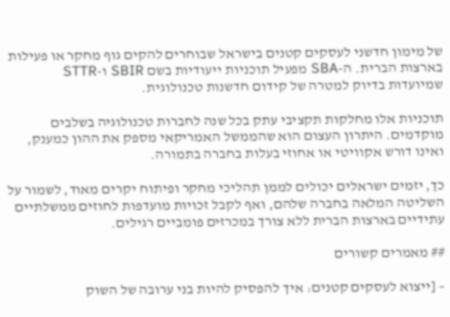של מימון חדשני לעסקים קטנים בישראל שבוחרים להקים גוף מחקר או פעילות בארצות הברית. ה-SBA מפעיל תוכניות ייעודיות בשם SBIR ו-STTR שמיועדות בדיוק למטרה של קידום חדשנות טכנולוגית.

תוכניות אלו מחלקות תקציבי עתק בכל שנה לחברות טכנולוגיה בשלבים מוקדמים. היתרון העצום הוא שהממשל האמריקאי מספק את ההון כמענק, ואינו דורש אקוויטי או אחוזי בעלות בחברה בתמורה.

כך, יזמים ישראלים יכולים לממן תהליכי מחקר ופיתוח יקרים מאוד, לשמור על השליטה המלאה בחברה שלהם, ואף לקבל זכויות מועדפות לחוזים ממשלתיים עתידיים בארצות הברית ללא צורך במכרזים פומביים רגילים.

## מאמרים קשורים

– [ייצוא לעסקים קטנים: איך להפסיק להיות בני ערובה של השוק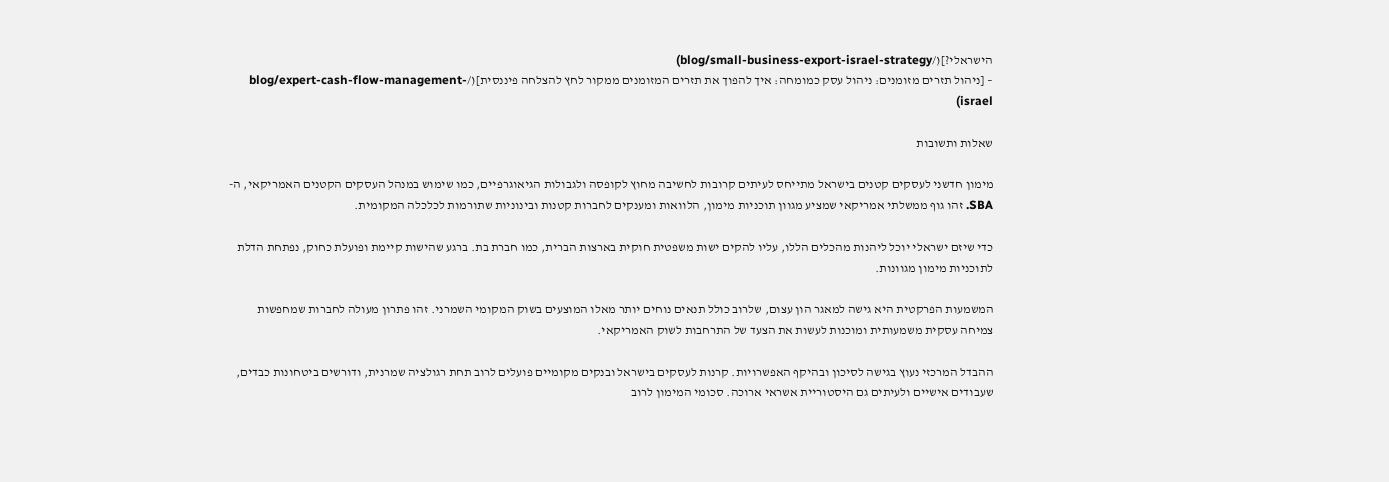הישראלי?](/blog/small-business-export-israel-strategy)
– [ניהול תזרים מזומנים: ניהול עסק כמומחה: איך להפוך את תזרים המזומנים ממקור לחץ להצלחה פיננסית](/blog/expert-cash-flow-management-israel)

שאלות ותשובות

מימון חדשני לעסקים קטנים בישראל מתייחס לעיתים קרובות לחשיבה מחוץ לקופסה ולגבולות הגיאוגרפיים, כמו שימוש במנהל העסקים הקטנים האמריקאי, ה-SBA. זהו גוף ממשלתי אמריקאי שמציע מגוון תוכניות מימון, הלוואות ומענקים לחברות קטנות ובינוניות שתורמות לכלכלה המקומית.

כדי שיזם ישראלי יוכל ליהנות מהכלים הללו, עליו להקים ישות משפטית חוקית בארצות הברית, כמו חברת בת. ברגע שהישות קיימת ופועלת כחוק, נפתחת הדלת לתוכניות מימון מגוונות.

המשמעות הפרקטית היא גישה למאגר הון עצום, שלרוב כולל תנאים נוחים יותר מאלו המוצעים בשוק המקומי השמרני. זהו פתרון מעולה לחברות שמחפשות צמיחה עסקית משמעותית ומוכנות לעשות את הצעד של התרחבות לשוק האמריקאי.

ההבדל המרכזי נעוץ בגישה לסיכון ובהיקף האפשרויות. קרנות לעסקים בישראל ובנקים מקומיים פועלים לרוב תחת רגולציה שמרנית, ודורשים ביטחונות כבדים, שעבודים אישיים ולעיתים גם היסטוריית אשראי ארוכה. סכומי המימון לרוב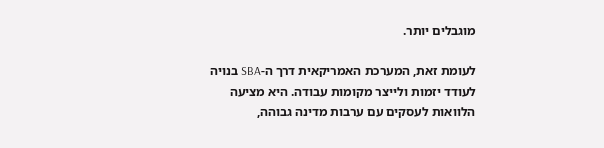מוגבלים יותר.

לעומת זאת, המערכת האמריקאית דרך ה-SBA בנויה לעודד יזמות ולייצר מקומות עבודה. היא מציעה הלוואות לעסקים עם ערבות מדינה גבוהה,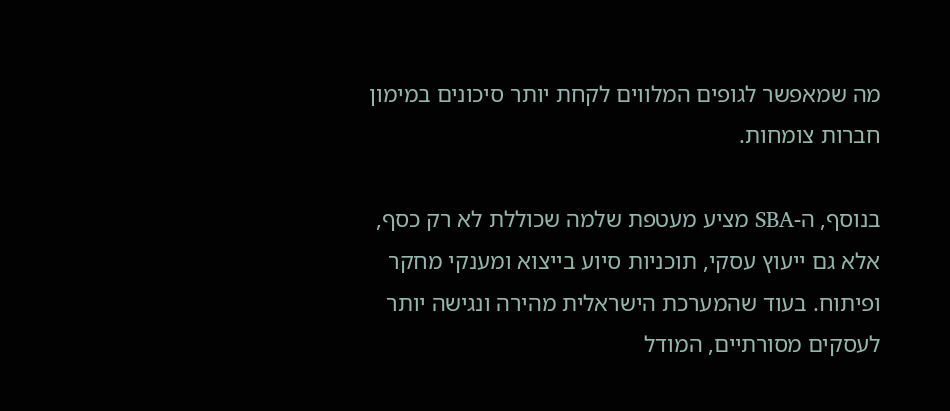מה שמאפשר לגופים המלווים לקחת יותר סיכונים במימון חברות צומחות.

בנוסף, ה-SBA מציע מעטפת שלמה שכוללת לא רק כסף, אלא גם ייעוץ עסקי, תוכניות סיוע בייצוא ומענקי מחקר ופיתוח. בעוד שהמערכת הישראלית מהירה ונגישה יותר לעסקים מסורתיים, המודל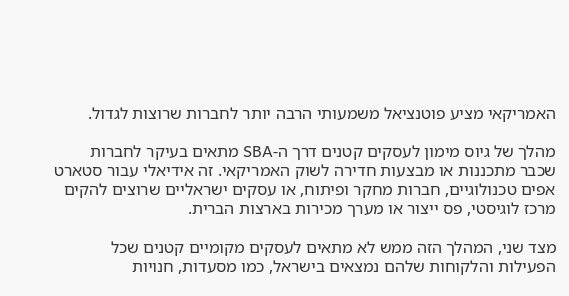האמריקאי מציע פוטנציאל משמעותי הרבה יותר לחברות שרוצות לגדול.

מהלך של גיוס מימון לעסקים קטנים דרך ה-SBA מתאים בעיקר לחברות שכבר מתכננות או מבצעות חדירה לשוק האמריקאי. זה אידיאלי עבור סטארט אפים טכנולוגיים, חברות מחקר ופיתוח, או עסקים ישראליים שרוצים להקים מרכז לוגיסטי, פס ייצור או מערך מכירות בארצות הברית.

מצד שני, המהלך הזה ממש לא מתאים לעסקים מקומיים קטנים שכל הפעילות והלקוחות שלהם נמצאים בישראל, כמו מסעדות, חנויות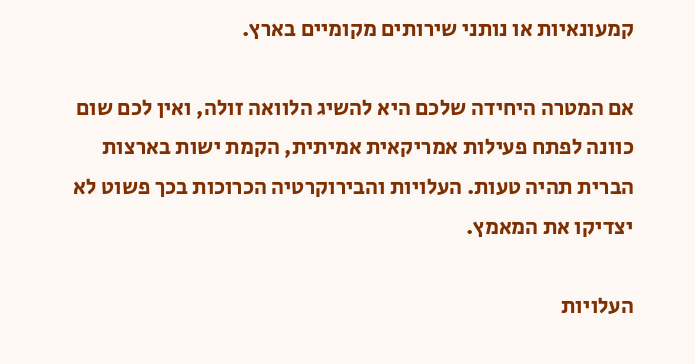קמעונאיות או נותני שירותים מקומיים בארץ.

אם המטרה היחידה שלכם היא להשיג הלוואה זולה, ואין לכם שום כוונה לפתח פעילות אמריקאית אמיתית, הקמת ישות בארצות הברית תהיה טעות. העלויות והבירוקרטיה הכרוכות בכך פשוט לא יצדיקו את המאמץ.

העלויות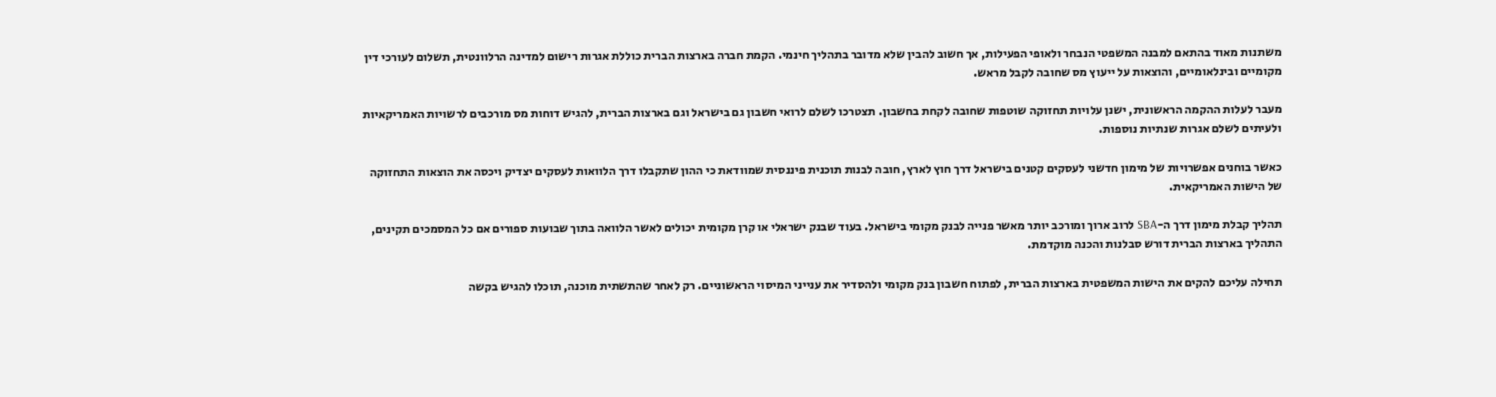משתנות מאוד בהתאם למבנה המשפטי הנבחר ולאופי הפעילות, אך חשוב להבין שלא מדובר בתהליך חינמי. הקמת חברה בארצות הברית כוללת אגרות רישום למדינה הרלוונטית, תשלום לעורכי דין מקומיים ובינלאומיים, והוצאות על ייעוץ מס שחובה לקבל מראש.

מעבר לעלות ההקמה הראשונית, ישנן עלויות תחזוקה שוטפות שחובה לקחת בחשבון. תצטרכו לשלם לרואי חשבון גם בישראל וגם בארצות הברית, להגיש דוחות מס מורכבים לרשויות האמריקאיות ולעיתים לשלם אגרות שנתיות נוספות.

כאשר בוחנים אפשרויות של מימון חדשני לעסקים קטנים בישראל דרך חוץ לארץ, חובה לבנות תוכנית פיננסית שמוודאת כי ההון שתקבלו דרך הלוואות לעסקים יצדיק ויכסה את הוצאות התחזוקה של הישות האמריקאית.

תהליך קבלת מימון דרך ה-SBA לרוב ארוך ומורכב יותר מאשר פנייה לבנק מקומי בישראל. בעוד שבנק ישראלי או קרן מקומית יכולים לאשר הלוואה בתוך שבועות ספורים אם כל המסמכים תקינים, התהליך בארצות הברית דורש סבלנות והכנה מוקדמת.

תחילה עליכם להקים את הישות המשפטית בארצות הברית, לפתוח חשבון בנק מקומי ולהסדיר את ענייני המיסוי הראשוניים. רק לאחר שהתשתית מוכנה, תוכלו להגיש בקשה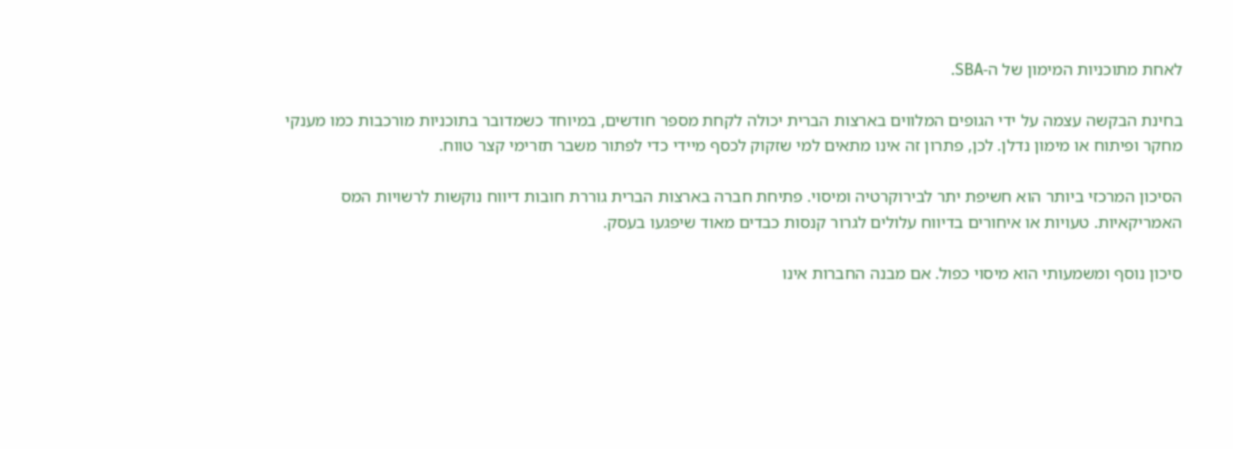לאחת מתוכניות המימון של ה-SBA.

בחינת הבקשה עצמה על ידי הגופים המלווים בארצות הברית יכולה לקחת מספר חודשים, במיוחד כשמדובר בתוכניות מורכבות כמו מענקי מחקר ופיתוח או מימון נדלן. לכן, פתרון זה אינו מתאים למי שזקוק לכסף מיידי כדי לפתור משבר תזרימי קצר טווח.

הסיכון המרכזי ביותר הוא חשיפת יתר לבירוקרטיה ומיסוי. פתיחת חברה בארצות הברית גוררת חובות דיווח נוקשות לרשויות המס האמריקאיות. טעויות או איחורים בדיווח עלולים לגרור קנסות כבדים מאוד שיפגעו בעסק.

סיכון נוסף ומשמעותי הוא מיסוי כפול. אם מבנה החברות אינו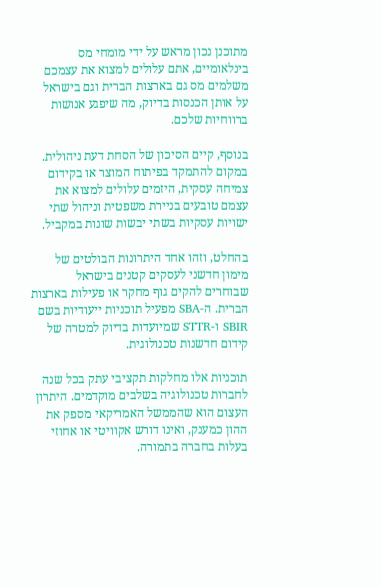מתוכנן נכון מראש על ידי מומחי מס בינלאומיים, אתם עלולים למצוא את עצמכם משלמים מס גם בארצות הברית וגם בישראל על אותן הכנסות בדיוק, מה שיפגע אנושות ברווחיות שלכם.

בנוסף, קיים הסיכון של הסחת דעת ניהולית. במקום להתמקד בפיתוח המוצר או בקידום צמיחה עסקית, היזמים עלולים למצוא את עצמם טובעים בניירת משפטית וניהול שתי ישויות עסקיות בשתי יבשות שונות במקביל.

בהחלט, וזהו אחד היתרונות הבולטים של מימון חדשני לעסקים קטנים בישראל שבוחרים להקים גוף מחקר או פעילות בארצות הברית. ה-SBA מפעיל תוכניות ייעודיות בשם SBIR ו-STTR שמיועדות בדיוק למטרה של קידום חדשנות טכנולוגית.

תוכניות אלו מחלקות תקציבי עתק בכל שנה לחברות טכנולוגיה בשלבים מוקדמים. היתרון העצום הוא שהממשל האמריקאי מספק את ההון כמענק, ואינו דורש אקוויטי או אחוזי בעלות בחברה בתמורה.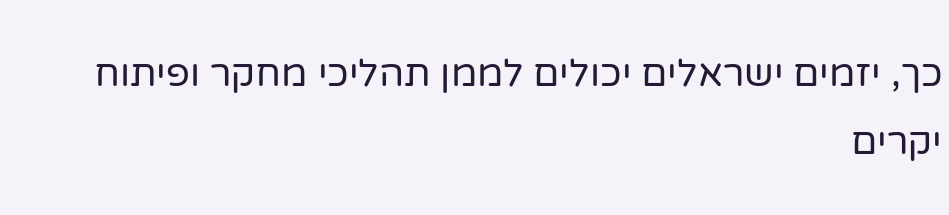כך, יזמים ישראלים יכולים לממן תהליכי מחקר ופיתוח יקרים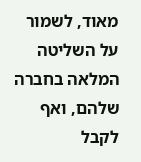מאוד, לשמור על השליטה המלאה בחברה שלהם, ואף לקבל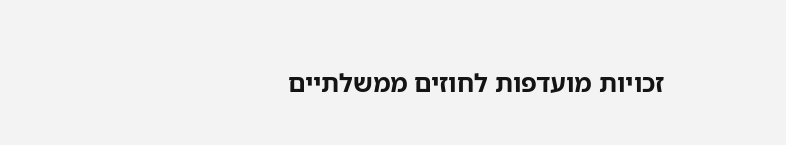זכויות מועדפות לחוזים ממשלתיים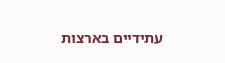עתידיים בארצות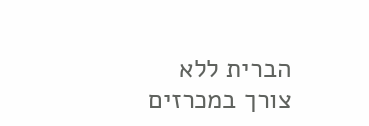הברית ללא צורך במכרזים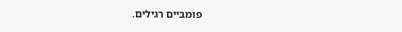פומביים רגילים.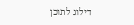דילוג לתוכן